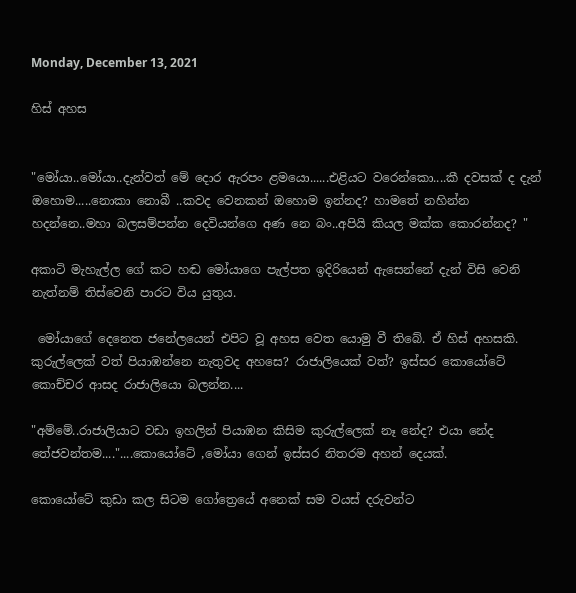Monday, December 13, 2021

හිස් අහස


"මෝයා..මෝයා..දැන්වත් මේ දොර ඇරපං ළමයො......එළියට වරෙන්කො....කී දවසක් ද දැන් ඔහොම.....නොකා නොබී ..කවද වෙනකන් ඔහොම ඉන්නද? හාමතේ නහින්න හදන්නෙ..මහා බලසම්පන්න දෙවියන්ගෙ අණ නෙ බං..අපියි කියල මක්ක කොරන්නද? "

අකාටි මැහැල්ල ගේ කට හඬ මෝයාගෙ පැල්පත ඉදිරියෙන් ඇසෙන්නේ දැන් විසි වෙනි නැත්නම් තිස්වෙනි පාරට විය යුතුය.

 මෝයාගේ දෙනෙත ජනේලයෙන් එපිට වූ අහස වෙත යොමු වී තිබේ. ඒ හිස් අහසකි. කුරුල්ලෙක් වත් පියාඹන්නෙ නැතුවද අහසෙ? රාජාලියෙක් වත්? ඉස්සර කොයෝටේ කොච්චර ආසද රාජාලියො බලන්න....

"අම්මේ..රාජාලියාට වඩා ඉහලින් පියාඹන කිසිම කුරුල්ලෙක් නෑ නේද? එයා නේද තේජවන්තම...."....කොයෝටේ ,මෝයා ගෙන් ඉස්සර නිතරම අහන් දෙයක්.

කොයෝටේ කුඩා කල සිටම ගෝත්‍රෙයේ අනෙක් සම වයස් දරුවන්ට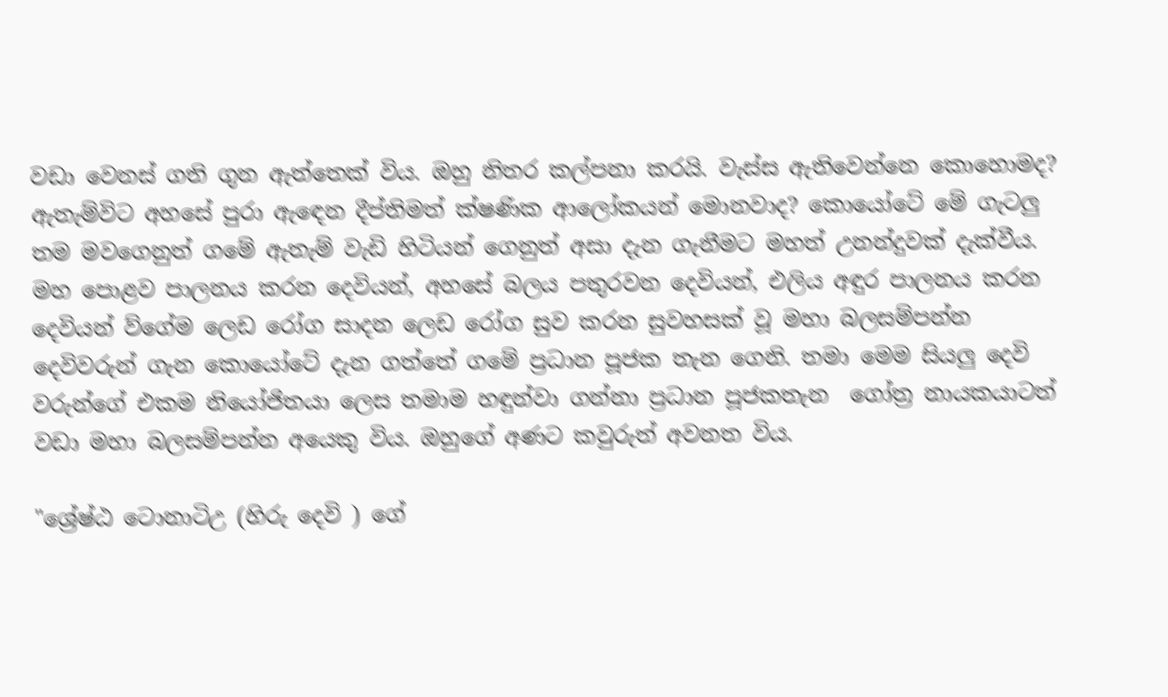වඩා වෙනස් ගති ගුන ඇත්තෙක් විය. ඔහු නිතර කල්පනා කරයි. වැස්ස ඇතිවෙන්නෙ කොහොමද? ඇතැම්විට අහසේ පුරා ඇඳෙන දීප්තිමත් ක්ෂණික ආලෝකයන් මොනවාද? කොයෝටේ මේ ගැටලු තම මවගෙනුත් ගමේ ඇතැම් වැඩි හිටියන් ගෙනුත් අසා දැන ගැනීමට මහත් උනන්දුවක් දැක්වීය. මහ පොළව පාලනය කරන දෙවියන්, අහසේ බලය පතුරවන දෙවියන්, එලිය අඳුර පාලනය කරන දෙවියන් ව්ගේම ලෙඩ රෝග සාදන ලෙඩ රෝග සුව කරන සුවහසක් වූ මහා බලසම්පන්න දෙවිවරුන් ගැන කොයෝටේ දැන ගත්තේ ගමේ ප්‍රධාන පූජක තැන ගෙනි. තමා මෙම සියලු දෙවි වරුන්ගේ එකම නියෝජිතයා ලෙස තමාම හඳුන්වා ගන්නා ප්‍රධාන පූජකතැන  ගෝත්‍ර නායකයාටත් වඩා මහා බලසම්පන්න අයෙකු විය. ඔහුගේ අණට කවුරුත් අවනත විය.

"ශ්‍රේෂ්ඨ ටොනාටිඋ (හිරු දෙවි ) ගේ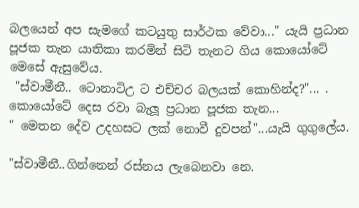බලයෙන් අප සැමගේ කටයුතු සාර්ථක වේවා..." යැයි ප්‍රධාන පූජක තැන යාතිකා කරමින් සිටි තැනට ගිය කොයෝටේ මෙසේ ඇසුවේය.
 "ස්වාමීනී.. ටොනාටිඋ ට එච්චර බලයක් කොහින්ද?"... .
කොයෝටේ දෙස රවා බැලූ ප්‍රධාන පූජක තැන...
" මෙතන දේව උදහසට ලක් නොවී දුවපන්"...යැයි ගුගුලේය.

"ස්වාමීනී..ගින්නෙන් රස්නය ලැබෙනවා නෙ.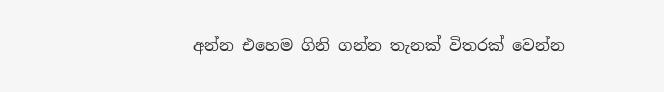අන්න එහෙම ගිනි ගන්න තැනක් විතරක් වෙන්න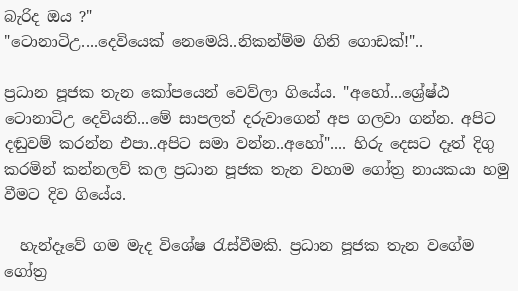බැරිද ඔය ?"
"ටොනාටිඋ....දෙවියෙක් නෙමෙයි..නිකන්ම්ම ගිනි ගොඩක්!"..

ප්‍රධාන පූජක තැන කෝපයෙන් වෙව්ලා ගියේය. "අහෝ...ශ්‍රේෂ්ඨ ටොනාටිඋ දෙවියනි...මේ සාපලත් දරුවාගෙන් අප ගලවා ගන්න. අපිට දඬුවම් කරන්න එපා..අපිට සමා වන්න..අහෝ".... හිරු දෙසට දෑත් දිගු කරමින් කන්නලව් කල ප්‍රධාන පූජක තැන වහාම ගෝත්‍ර නායකයා හමු වීමට දිව ගියේය.

  හැන්දෑවේ ගම මැද විශේෂ රැස්වීමකි. ප්‍රධාන පූජක තැන වගේම ගෝත්‍ර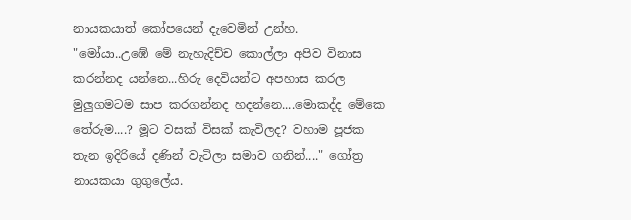නායකයාත් කෝපයෙන් දැවෙමින් උන්හ.
"මෝයා..උඹේ මේ නැහැදිච්ච කොල්ලා අපිව විනාස කරන්නද යන්නෙ...හිරු දෙවියන්ට අපහාස කරල මුලුගමටම සාප කරගන්නද හදන්නෙ....මොකද්ද මේකෙ තේරුම....? මූට වසක් විසක් කැවිලද? වහාම පූජක තැන ඉදිරියේ දණින් වැටිලා සමාව ගනින්...." ගෝත්‍ර නායකයා ගුගුලේය.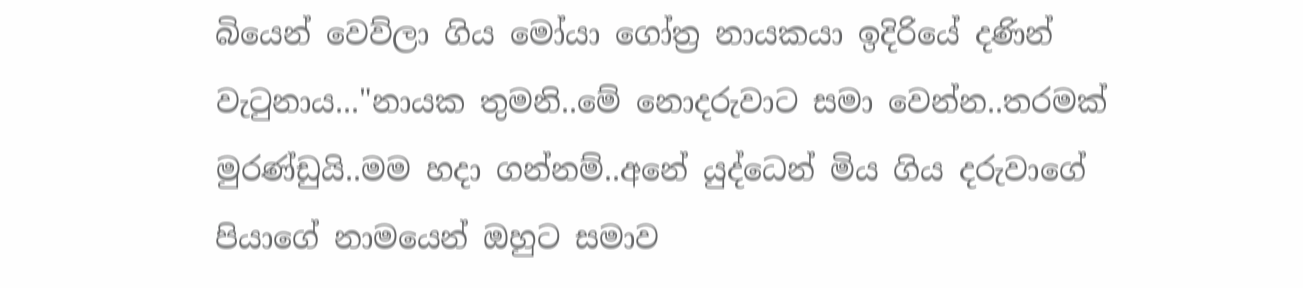බියෙන් වෙව්ලා ගිය මෝයා ගෝත්‍ර නායකයා ඉදිරියේ දණින් වැටුනාය..."නායක තුමනි..මේ නොදරුවාට සමා වෙන්න..තරමක් මුරණ්ඩුයි..මම හදා ගන්නම්..අනේ යුද්ධෙන් මිය ගිය දරුවාගේ පියාගේ නාමයෙන් ඔහුට සමාව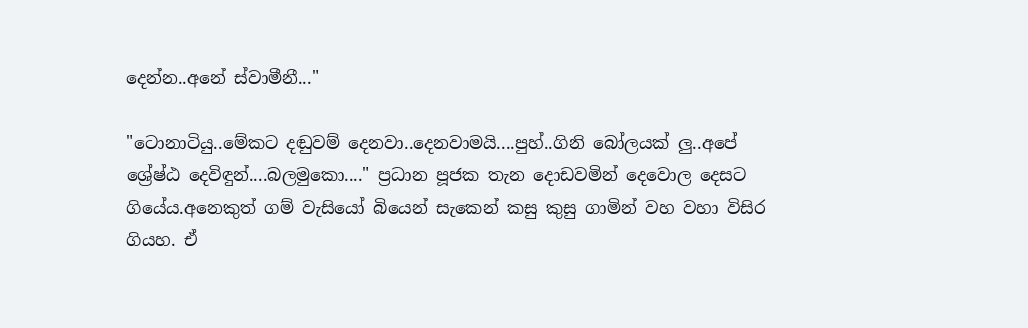දෙන්න..අනේ ස්වාමීනී..."

"ටොනාටියු..මේකට දඬුවම් දෙනවා..දෙනවාමයි....පුහ්..ගිනි බෝලයක් ලු..අපේ ශ්‍රේෂ්ඨ දෙවිඳුන්....බලමුකො...." ප්‍රධාන පූජක තැන දොඩවමින් දෙවොල දෙසට ගියේය.අනෙකුත් ගම් වැසියෝ බියෙන් සැකෙන් කසු කුසු ගාමින් වහ වහා විසිර ගියහ. ඒ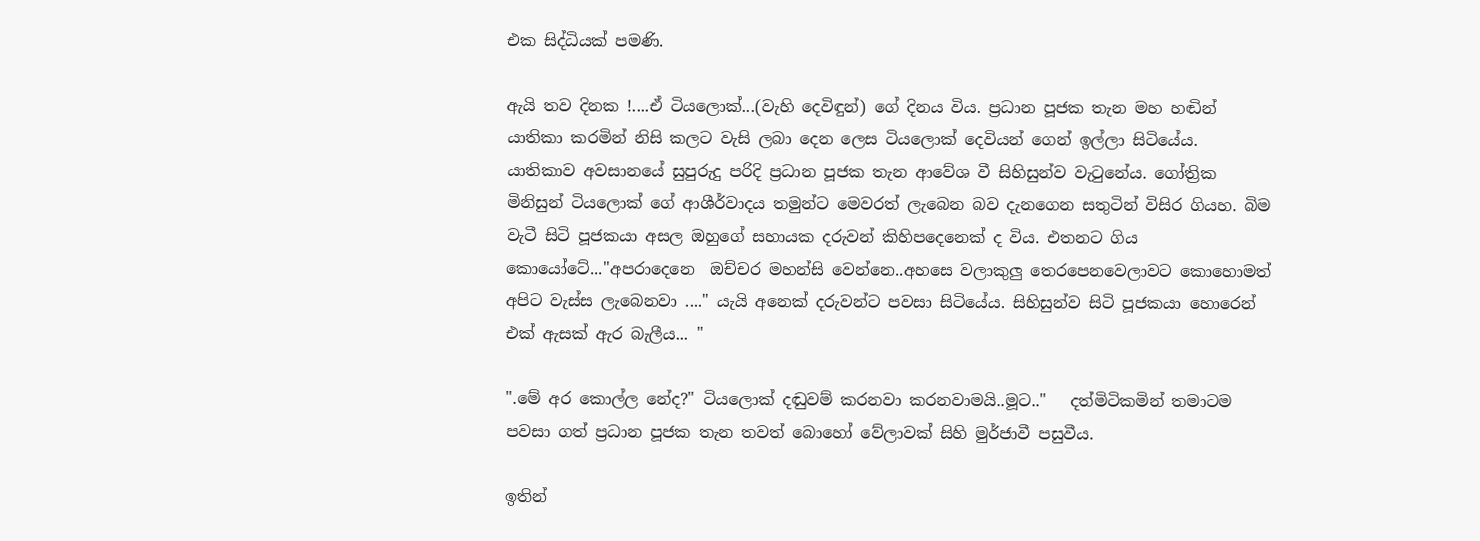එක සිද්ධියක් පමණි.

ඇයි තව දිනක !....ඒ ටියලොක්...(වැහි දෙවිඳුන්) ගේ දිනය විය. ප්‍රධාන පූජක තැන මහ හඬින් යාතිකා කරමින් නිසි කලට වැසි ලබා දෙන ලෙස ටියලොක් දෙවියන් ගෙන් ඉල්ලා සිටියේය.  යාතිකාව අවසානයේ සුපුරුදු පරිදි ප්‍රධාන පූජක තැන ආවේශ වී සිහිසුන්ව වැටුනේය. ගෝත්‍රික මිනිසුන් ටියලොක් ගේ ආශීර්වාදය තමුන්ට මෙවරත් ලැබෙන බව දැනගෙන සතුටින් විසිර ගියහ. බිම වැටී සිටි පූජකයා අසල ඔහුගේ සහායක දරුවන් කිහිපදෙනෙක් ද විය. එතනට ගිය කොයෝටේ..."අපරාදෙනෙ  ඔච්චර මහන්සි වෙන්නෙ..අහසෙ වලාකුලු තෙරපෙනවෙලාවට කොහොමත් අපිට වැස්ස ලැබෙනවා ...." යැයි අනෙක් දරුවන්ට පවසා සිටියේය. සිහිසුන්ව සිටි පූජකයා හොරෙන් එක් ඇසක් ඇර බැලීය... "

".මේ අර කොල්ල නේද?" ටියලොක් දඬුවම් කරනවා කරනවාමයි..මූට.."   දත්මිටිකමින් තමාටම
පවසා ගත් ප්‍රධාන පූජක තැන තවත් බොහෝ වේලාවක් සිහි මුර්ජාවී පසුවීය.

ඉතින්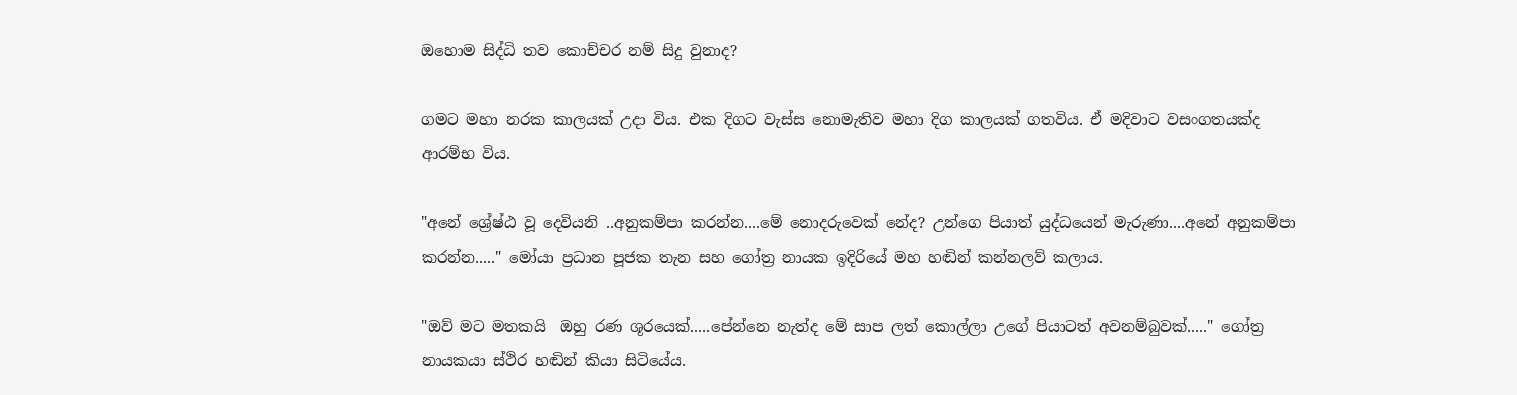ඔහොම සිද්ධි තව කොච්චර නම් සිදු වුනාද?

ගමට මහා නරක කාලයක් උදා විය. එක දිගට වැස්ස නොමැතිව මහා දිග කාලයක් ගතවිය. ඒ මදිවාට වසංගතයක්ද ආරම්භ විය.

"අනේ ශ්‍රේෂ්ඨ වූ දෙවියනි ..අනුකම්පා කරන්න....මේ නොදරුවෙක් නේද? උන්ගෙ පියාත් යුද්ධයෙන් මැරුණා....අනේ අනුකම්පා කරන්න....." මෝයා ප්‍රධාන පූජක තැන සහ ගෝත්‍ර නායක ඉදිරියේ මහ හඬින් කන්නලව් කලාය.

"ඔව් මට මතකයි  ඔහු රණ ශූරයෙක්.....පේන්නෙ නැත්ද මේ සාප ලත් කොල්ලා උගේ පියාටත් අවනම්බුවක්....." ගෝත්‍ර නායකයා ස්ථිර හඬින් කියා සිටියේය.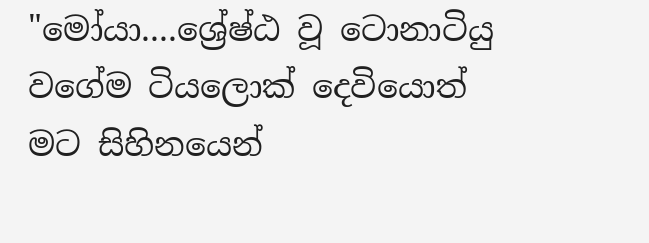"මෝයා....ශ්‍රේෂ්ඨ වූ ටොනාටියු වගේම ටියලොක් දෙවියොත් මට සිහිනයෙන්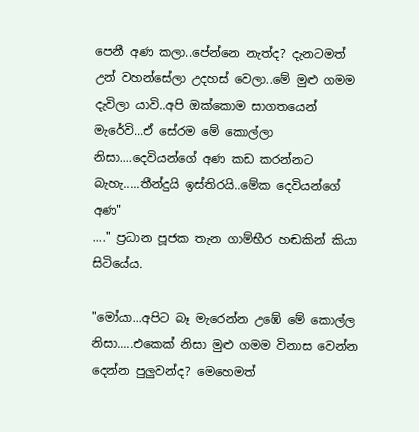පෙනී අණ කලා..පේන්නෙ නැත්ද? දැනටමත් උන් වහන්සේලා උදහස් වෙලා..මේ මුළු ගමම දැවිලා යාවි..අපි ඔක්කොම සාගතයෙන් මැරේවි...ඒ සේරම මේ කොල්ලා
නිසා....දෙවියන්ගේ අණ කඩ කරන්නට බැහැ.....තීන්දුයි ඉස්තිරයි..මේක දෙවියන්ගේ අණ"
...." ප්‍රධාන පූජක තැන ගාම්භීර හඬකින් කියා සිටියේය.

"මෝයා...අපිට බෑ මැරෙන්න උඹේ මේ කොල්ල නිසා.....එකෙක් නිසා මුළු ගමම විනාස වෙන්න දෙන්න පුලුවන්ද? මෙහෙමත්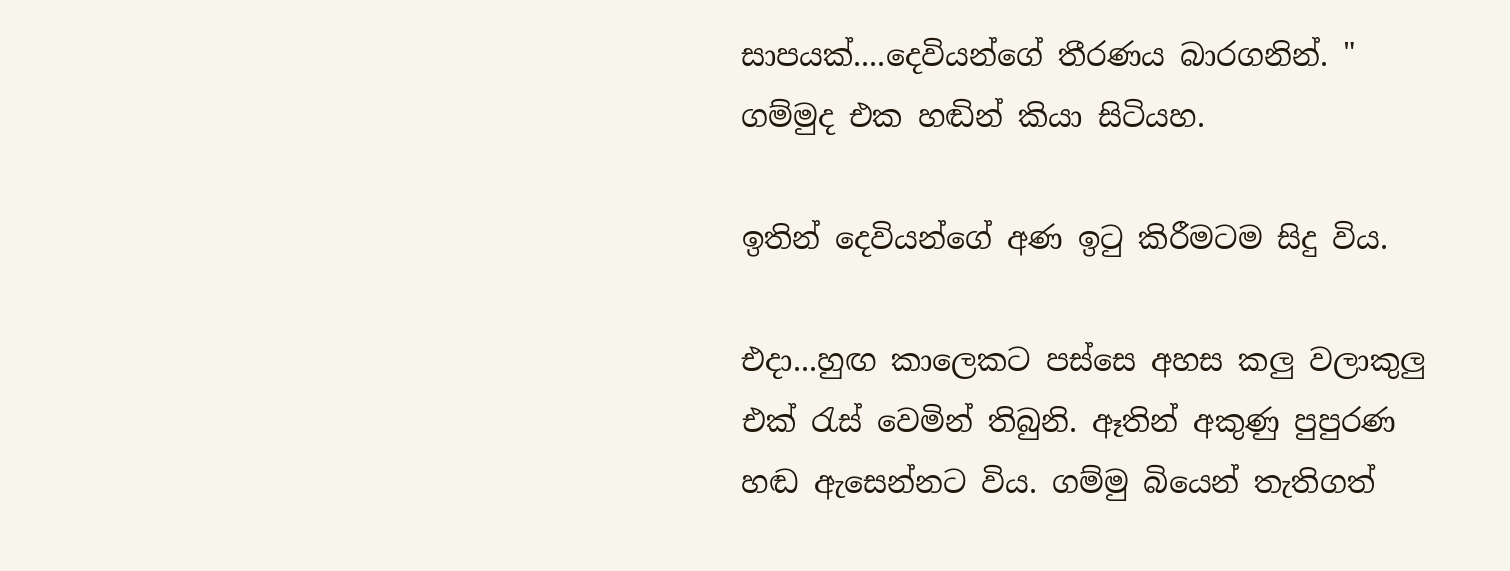සාපයක්....දෙවියන්ගේ තීරණය බාරගනින්. "  ගම්මුද එක හඬින් කියා සිටියහ.

ඉතින් දෙවියන්ගේ අණ ඉටු කිරීමටම සිදු විය.

එදා...හුඟ කාලෙකට පස්සෙ අහස කලු වලාකුලු එක් රැස් වෙමින් තිබුනි. ඈතින් අකුණු පුපුරණ හඬ ඇසෙන්නට විය. ගම්මු බියෙන් තැතිගත්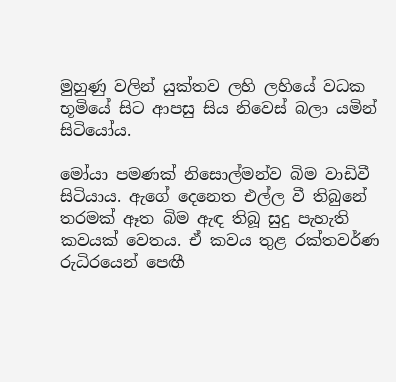මුහුණු වලින් යුක්තව ලහි ලහියේ වධක භූමියේ සිට ආපසු සිය නිවෙස් බලා යමින් සිටියෝය.

මෝයා පමණක් නිසොල්මන්ව බිම වාඩිවී සිටියාය. ඇගේ දෙනෙත එල්ල වී තිබුනේ තරමක් ඈත බිම ඇඳ තිබූ සුදු පැහැති කවයක් වෙතය. ඒ කවය තුළ රක්තවර්ණ රුධිරයෙන් පෙඟී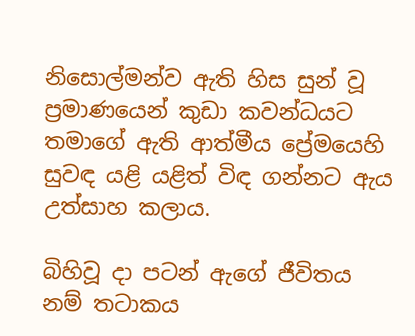නිසොල්මන්ව ඇති හිස සුන් වූ ප්‍රමාණයෙන් කුඩා කවන්ධයට තමාගේ ඇති ආත්මීය ප්‍රේමයෙහි සුවඳ යළි යළිත් විඳ ගන්නට ඇය උත්සාහ කලාය.

බිහිවූ දා පටන් ඇගේ ජීවිතය නම් තටාකය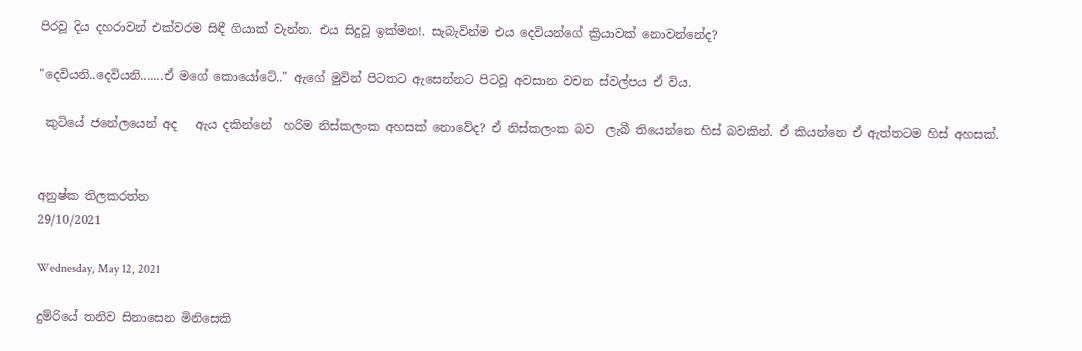පිරවූ දිය දහරාවන් එක්වරම සිඳී ගියාක් වැන්න. එය සිදුවූ ඉක්මන!. සැබැවින්ම එය දෙවියන්ගේ ක්‍රියාවක් නොවන්නේද?

"දෙවියනි..දෙවියනි.......ඒ මගේ කොයෝටේ.." ඇගේ මුවින් පිටතට ඇසෙන්නට පිටවූ අවසාන වචන ස්වල්පය ඒ විය.

 කුටියේ ජනේලයෙන් අද   ඇය දකින්නේ  හරිම නිස්කලංක අහසක් නොවේද? ඒ නිස්කලංක බව  ලැබී තියෙන්නෙ හිස් බවකින්. ඒ කියන්නෙ ඒ ඇත්තටම හිස් අහසක්.


අනුෂ්ක තිලකරත්න
29/10/2021

Wednesday, May 12, 2021

දුම්රියේ තනිව සිනාසෙන මිනිසෙකි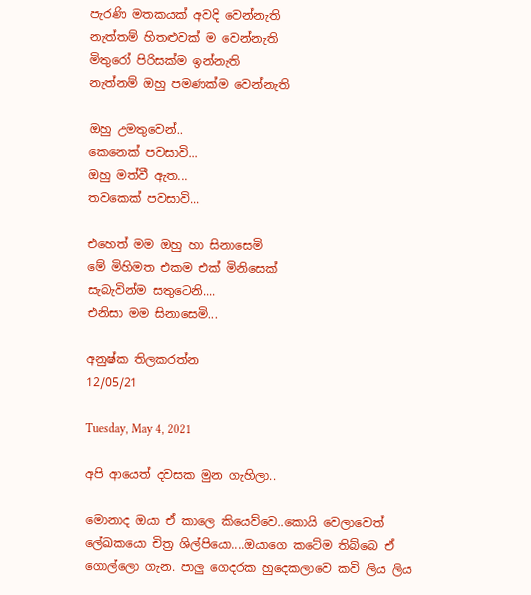පැරණි මතකයක් අවදි වෙන්නැති
නැත්තම් හිතළුවක් ම වෙන්නැති
මිතුරෝ පිරිසක්ම ඉන්නැති
නැත්නම් ඔහු පමණක්ම වෙන්නැති

ඔහු උමතුවෙන්..
කෙනෙක් පවසාවි...
ඔහු මත්වී ඇත...
තවකෙක් පවසාවි...

එහෙත් මම ඔහු හා සිනාසෙමි
මේ මිහිමත එකම එක් මිනිසෙක්
සැබැවින්ම සතුටෙනි....
එනිසා මම සිනාසෙමි...

අනුෂ්ක තිලකරත්න
12/05/21

Tuesday, May 4, 2021

අපි ආයෙත් දවසක මුන ගැහිලා..

මොනාද ඔයා ඒ කාලෙ කියෙව්වෙ..කොයි වෙලාවෙත් ලේඛකයො චිත්‍ර ශිල්පියො....ඔයාගෙ කටේම තිබ්බෙ ඒ ගොල්ලො ගැන. පාලු ගෙදරක හුදෙකලාවෙ කවි ලිය ලිය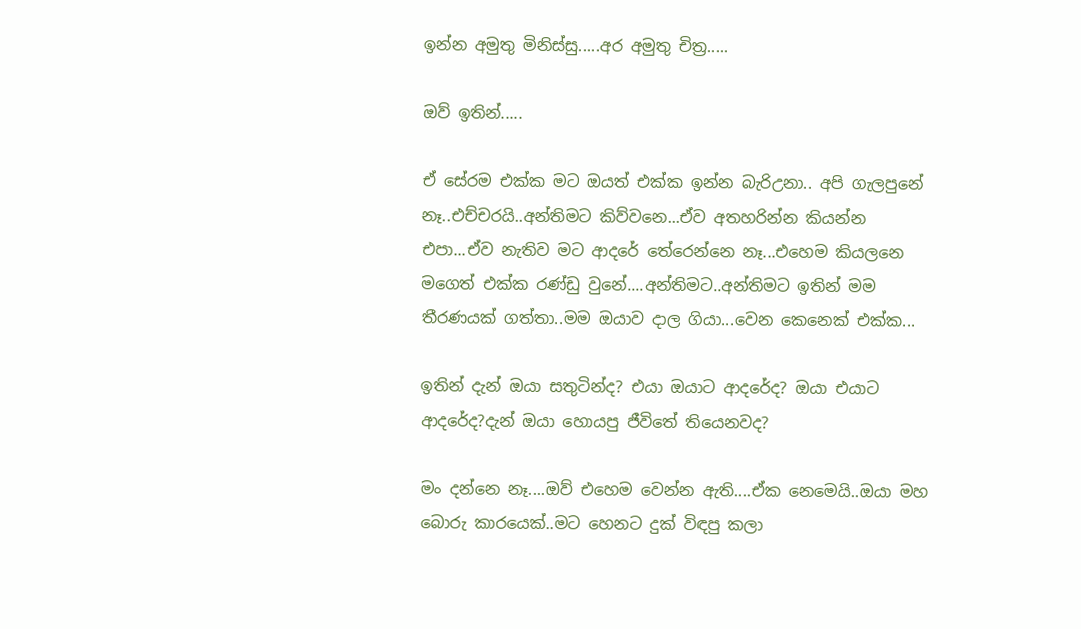ඉන්න අමුතු මිනිස්සු.....අර අමුතු චිත්‍ර.....

ඔව් ඉතින්.....

ඒ සේරම එක්ක මට ඔයත් එක්ක ඉන්න බැරිඋනා.. අපි ගැලපුනේ නෑ..එච්චරයි..අන්තිමට කිව්වනෙ...ඒව අතහරින්න කියන්න එපා...ඒව නැතිව මට ආදරේ තේරෙන්නෙ නෑ...එහෙම කියලනෙ මගෙත් එක්ක රණ්ඩු වුනේ....අන්තිමට..අන්තිමට ඉතින් මම තීරණයක් ගත්තා..මම ඔයාව දාල ගියා...වෙන කෙනෙක් එක්ක...

ඉතින් දැන් ඔයා සතුටින්ද? එයා ඔයාට ආදරේද? ඔයා එයාට ආදරේද?දැන් ඔයා හොයපු ජීවිතේ තියෙනවද?

මං දන්නෙ නෑ....ඔව් එහෙම වෙන්න ඇති....ඒක නෙමෙයි..ඔයා මහ බොරු කාරයෙක්..මට හෙනට දුක් විඳපු කලා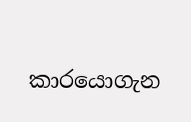කාරයොගැන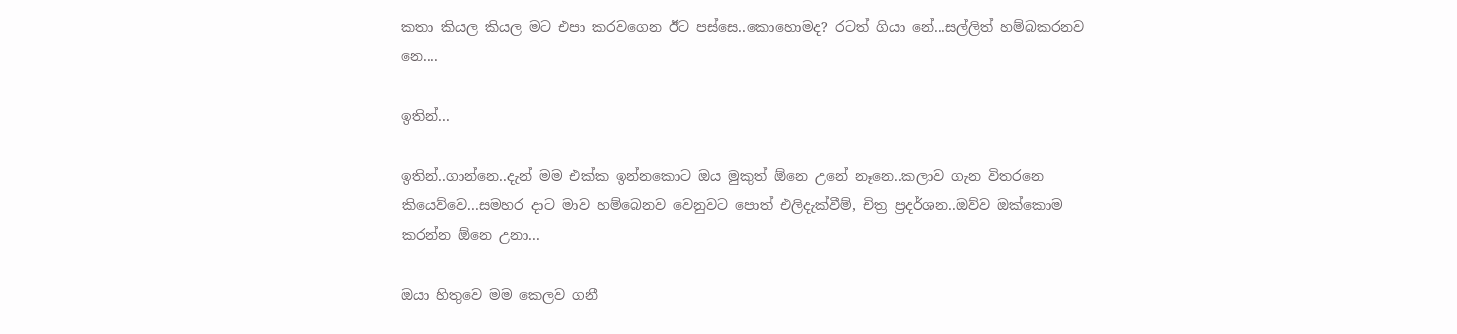කතා කියල කියල මට එපා කරවගෙන ඊට පස්සෙ..කොහොමද? රටත් ගියා නේ...සල්ලිත් හම්බකරනව නෙ....

ඉතින්...

ඉතින්..ගාන්නෙ..දැන් මම එක්ක ඉන්නකොට ඔය මුකුත් ඕනෙ උනේ නෑනෙ..කලාව ගැන විතරනෙ කියෙව්වෙ...සමහර දාට මාව හම්බෙනව වෙනුවට පොත් එලිදැක්වීම්, චිත්‍ර ප්‍රදර්ශන..ඔව්ව ඔක්කොම කරන්න ඕනෙ උනා...

ඔයා හිතුවෙ මම කෙලව ගනී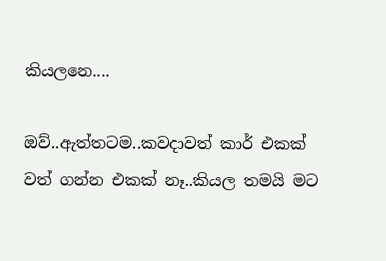කියලනෙ....

ඔව්..ඇත්තටම..කවදාවත් කාර් එකක් වත් ගන්න එකක් නෑ..කියල තමයි මට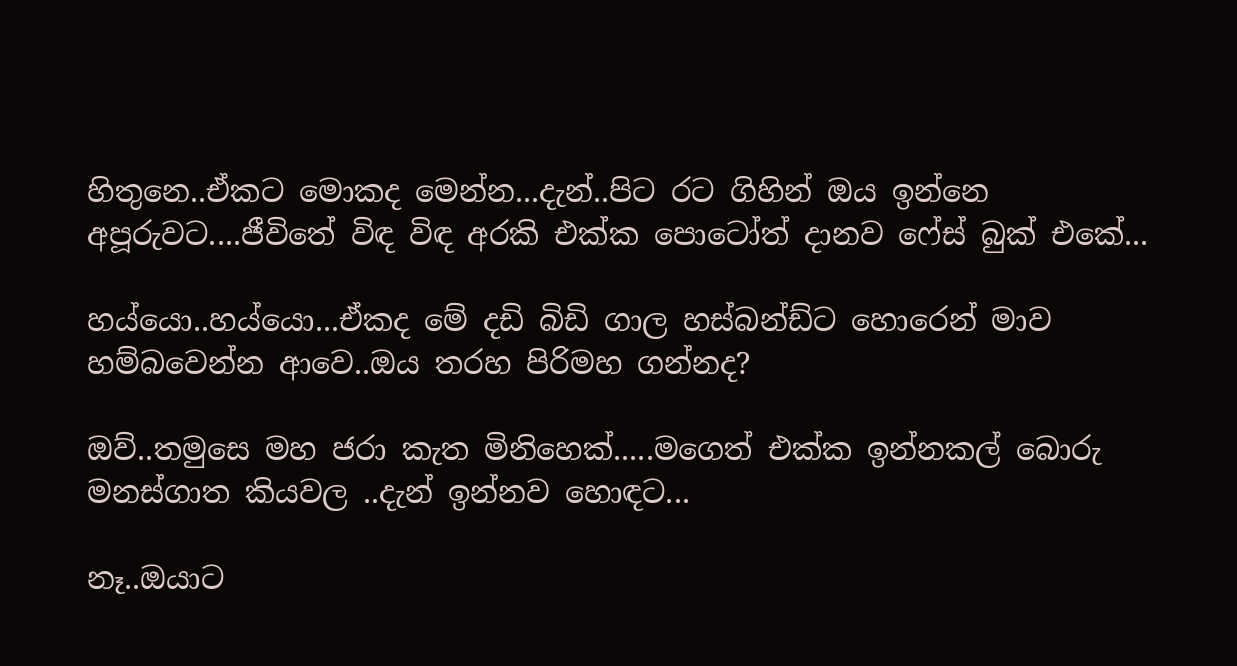හිතුනෙ..ඒකට මොකද මෙන්න...දැන්..පිට රට ගිහින් ඔය ඉන්නෙ අපූරුවට....ජීවිතේ විඳ විඳ අරකි එක්ක පොටෝත් දානව ෆේස් බුක් එකේ...

හය්යො..හය්යො...ඒකද මේ දඩි බිඩි ගාල හස්බන්ඩ්ට හොරෙන් මාව හම්බවෙන්න ආවෙ..ඔය තරහ පිරිමහ ගන්නද?

ඔව්..තමුසෙ මහ ජරා කැත මිනිහෙක්.....මගෙත් එක්ක ඉන්නකල් බොරු මනස්ගාත කියවල ..දැන් ඉන්නව හොඳට...

නෑ..ඔයාට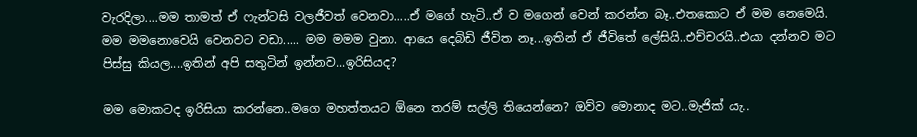වැරදිලා....මම තාමත් ඒ ෆැන්ටසි වලජීවත් වෙනවා.....ඒ මගේ හැටි..ඒ ව මගෙන් වෙන් කරන්න බෑ..එතකොට ඒ මම නෙමෙයි.  මම මමනොවෙයි වෙනවට වඩා..... මම මමම වුනා. ආයෙ දෙබිඩි ජීවිත නෑ...ඉතින් ඒ ජීවිතේ ලේසියි..එච්චරයි..එයා දන්නව මට පිස්සු කියල....ඉතින් අපි සතුටින් ඉන්නව...ඉරිසියද?

මම මොකටද ඉරිසියා කරන්නෙ..මගෙ මහත්තයට ඕනෙ තරම් සල්ලි තියෙන්නෙ? ඔව්ව මොනාද මට..මැජික් යැ..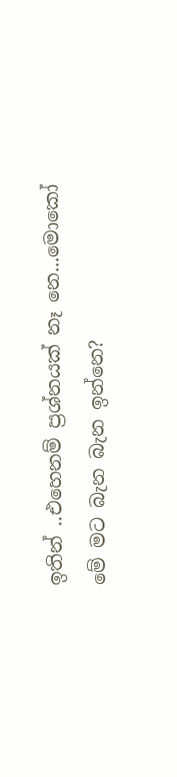ඉතින් ..එහෙනම් ප්‍රශ්නයක් නෑ නෙ...මොකෝ මේ මට බැන බැන ඉන්නෙ?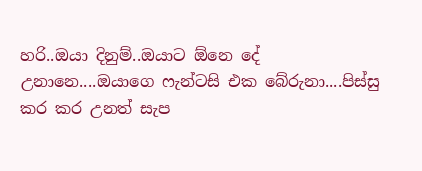හරි..ඔයා දිනුම්..ඔයාට ඕනෙ දේ උනානෙ....ඔයාගෙ ෆැන්ටසි එක බේරුනා....පිස්සු කර කර උනත් සැප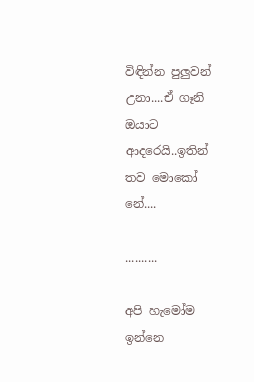විඳින්න පුලුවන් උනා....ඒ ගෑනි ඔයාට ආදරෙයි..ඉතින් තව මොකෝ නේ....

..........

අපි හැමෝම ඉන්නෙ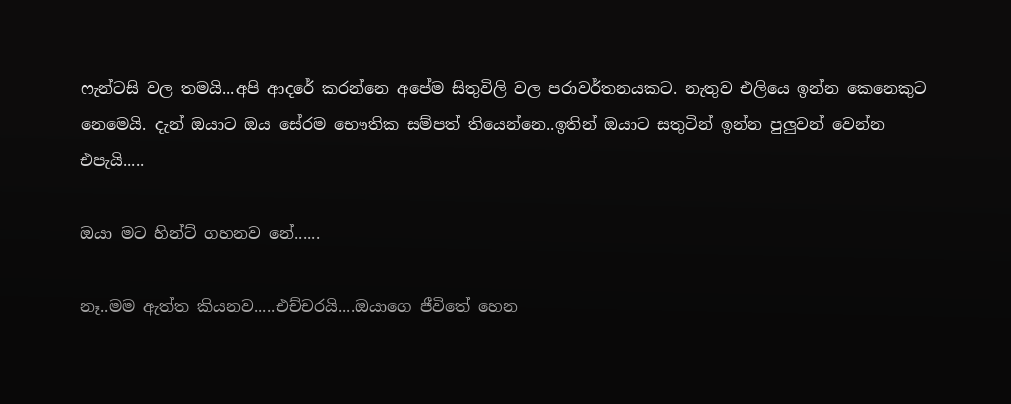ෆැන්ටසි වල තමයි...අපි ආදරේ කරන්නෙ අපේම සිතුවිලි වල පරාවර්තනයකට. නැතුව එලියෙ ඉන්න කෙනෙකුට නෙමෙයි. දැන් ඔයාට ඔය සේරම භෞතික සම්පත් තියෙන්නෙ..ඉතින් ඔයාට සතුටින් ඉන්න පුලුවන් වෙන්න එපැයි.....

ඔයා මට හින්ට් ගහනව නේ......

නෑ..මම ඇත්ත කියනව.....එච්චරයි....ඔයාගෙ ජීවිතේ හෙන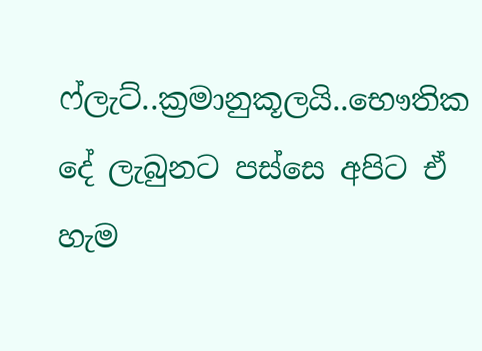ෆ්ලැට්..ක්‍රමානුකූලයි..භෞතික දේ ලැබුනට පස්සෙ අපිට ඒ හැම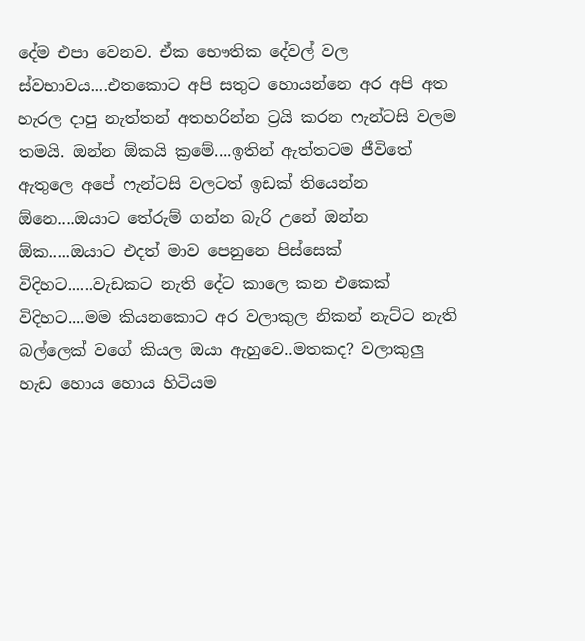දේම එපා වෙනව. ඒක භෞතික දේවල් වල ස්වභාවය....එතකොට අපි සතුට හොයන්නෙ අර අපි අත හැරල දාපු නැත්තන් අතහරින්න ට්‍රයි කරන ෆැන්ටසි වලම තමයි. ඔන්න ඕකයි ක්‍රමේ....ඉතින් ඇත්තටම ජීවිතේ ඇතුලෙ අපේ ෆැන්ටසි වලටත් ඉඩක් තියෙන්න ඕනෙ....ඔයාට තේරුම් ගන්න බැරි උනේ ඔන්න ඕක.....ඔයාට එදත් මාව පෙනුනෙ පිස්සෙක් විදිහට......වැඩකට නැති දේට කාලෙ කන එකෙක් විදිහට....මම කියනකොට අර වලාකුල නිකන් නැට්ට නැති බල්ලෙක් වගේ කියල ඔයා ඇහුවෙ..මතකද? වලාකුලු හැඩ හොය හොය හිටියම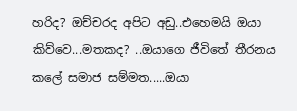හරිද? ඔච්චරද අපිට අඩු..එහෙමයි ඔයා කිව්වෙ...මතකද? ..ඔයාගෙ ජීවිතේ තීරනය කලේ සමාජ සම්මත.....ඔයා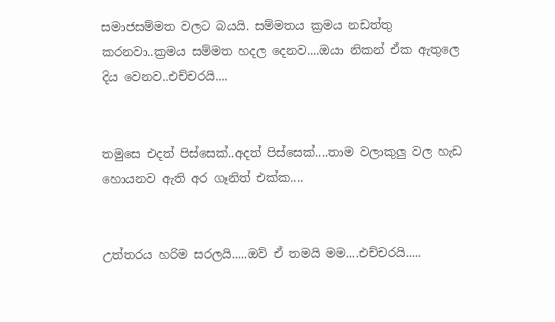සමාජසම්මත වලට බයයි. සම්මතය ක්‍රමය නඩත්තු කරනවා..ක්‍රමය සම්මත හදල දෙනව....ඔයා නිකන් ඒක ඇතුලෙ දිය වෙනව..එච්චරයි....


තමුසෙ එදත් පිස්සෙක්..අදත් පිස්සෙක්....තාම වලාකුලු වල හැඩ හොයනව ඇති අර ගෑනිත් එක්ක....


උත්තරය හරිම සරලයි.....ඔව් ඒ තමයි මම....එච්චරයි.....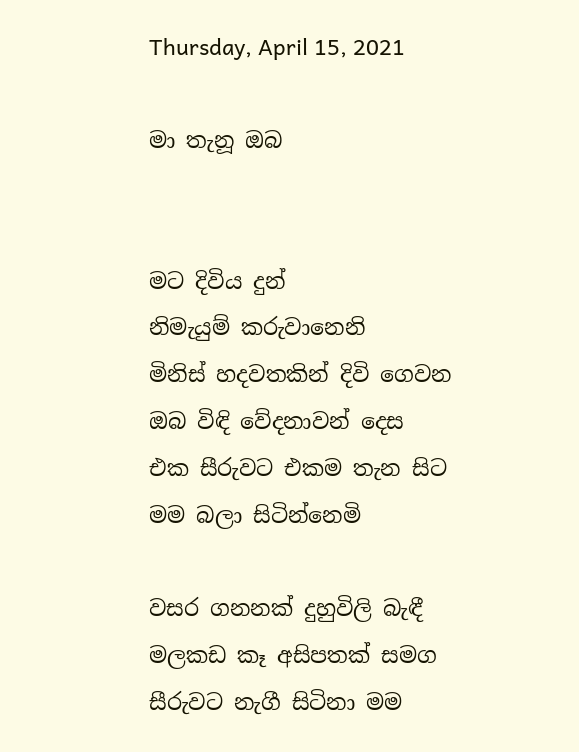Thursday, April 15, 2021

මා තැනූ ඔබ


මට දිවිය දුන්
නිමැයුම් කරුවානෙනි
මිනිස් හදවතකින් දිවි ගෙවන
ඔබ විඳි වේදනාවන් දෙස
එක සීරුවට එකම තැන සිට
මම බලා සිටින්නෙමි

වසර ගනනක් දුහුවිලි බැඳී
මලකඩ කෑ අසිපතක් සමග
සීරුවට නැගී සිටිනා මම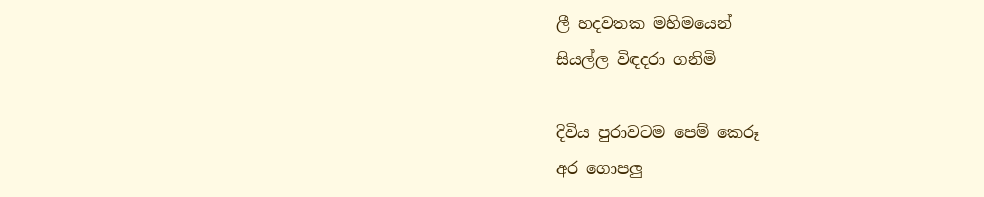ලී හදවතක මහිමයෙන්
සියල්ල විඳදරා ගනිමි

දිවිය පුරාවටම පෙම් කෙරූ
අර ගොපලු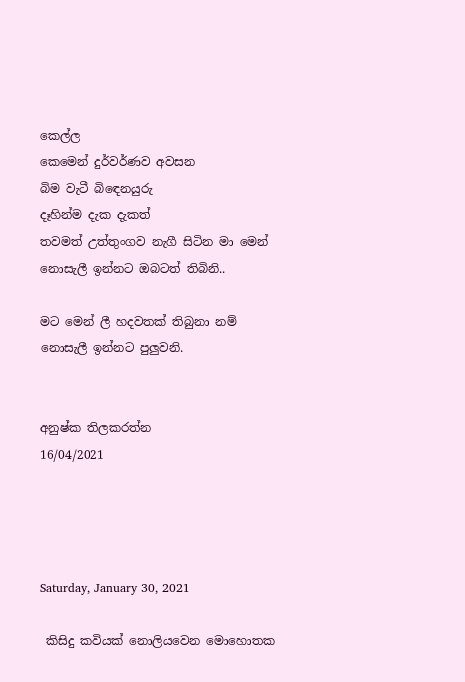කෙල්ල
කෙමෙන් දුර්වර්ණව අවසන
බිම වැටී බිඳෙනයුරු
දෑහින්ම දැක දැකත්
තවමත් උත්තුංගව නැගී සිටින මා මෙන්
නොසැලී ඉන්නට ඔබටත් තිබිනි..

මට මෙන් ලී හදවතක් තිබුනා නම්
නොසැලී ඉන්නට පුලුවනි.


අනුෂ්ක තිලකරත්න
16/04/2021




Saturday, January 30, 2021

 කිසිදු කවියක් නොලියවෙන මොහොතක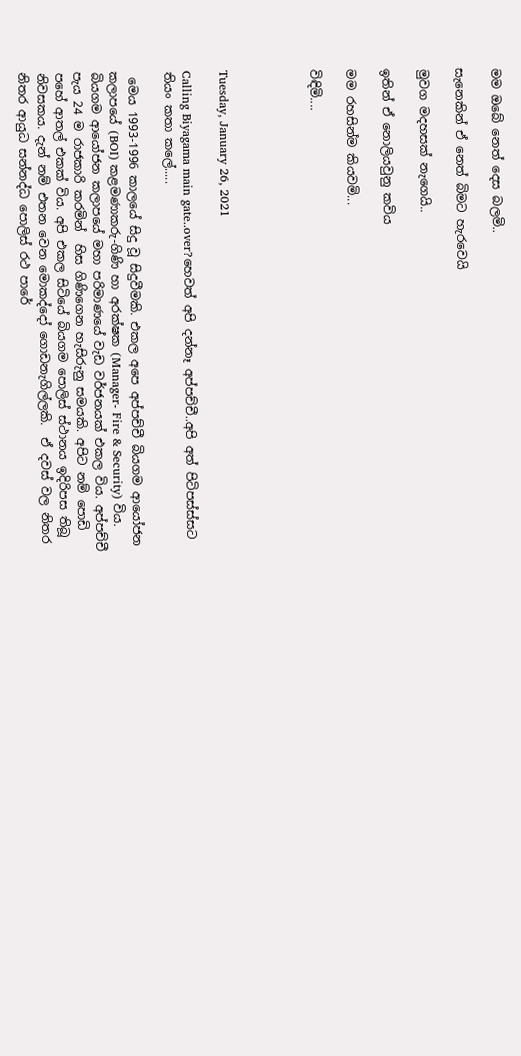මම ඔබේ නෙත් දෙස බලමි..

සැනෙකින් ඒ නෙත් බිමට හැරවෙයි

මුවග මදහසක් නැගෙයි..

ඉතින් ඒ නොලියවුනු කවිය

මම රහසින්ම කියවමි...

විඳිමි....




Tuesday, January 26, 2021

Calling Biyagama main gate..over?හෙවත් අපි දන්නෑ අප්පච්චී..අපි අත් පිටිපස්ස්සට තියං කතා කලේ.....

 මෙය 1993-1996 කාලයේ සිදු වූ සිදුවීමකි. එකල අපෙ අප්පච්චී බියගම ආයෝජන කලාපයේ (BOI) කළමණාකරු-ගිණි හා අරක්ෂක (Manager- Fire & Security) විය. බියගම ආයෝජන කලාපයේ මහා පරිමාණයේ වැඩ වර්ජනයක් එකල විය. අප්පච්චී පැය 24 ම රාජකාරි කරමින්  හිස ගිණිගෙන හැසිරුනු සමයකි. අපිට නම් පොඩි පහේ ආතල් එකක් විය. අපි එකල සිටියේ බියගම පොලිස් ස්ථානය ඉදිරිපස තිබූ නිවසකය. දැන් නම් එතන වෙන මොකද්දෝ ගොඩනැගිල්ලකි.  ඒ දවස් වල නිතර නිතර ආයුධ සන්නද්ධ පොලිස් රථ පාරේ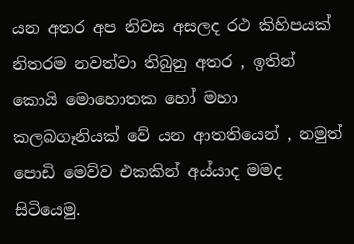යන අතර අප නිවස අසලද රථ කිහිපයක් නිතරම නවත්වා තිබුනු අතර , ඉතින් කොයි මොහොතක හෝ මහා කලබගෑනියක් වේ යන ආතතියෙන් , නමුත් පොඩි මෙව්ව එකකින් අය්යාද මමද සිටියෙමු.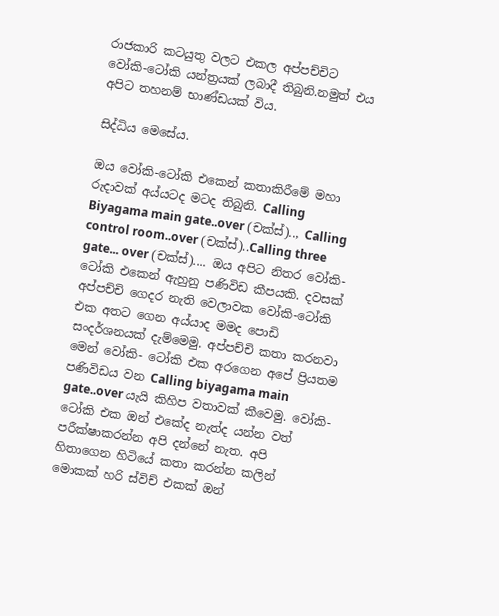රාජකාරි කටයුතු වලට එකල අප්පච්චිට වෝකි-ටෝකි යන්ත්‍රයක් ලබාදී තිබුනි.නමුත් එය අපිට තහනම් භාණ්ඩයක් විය.

සිද්ධිය මෙසේය.

ඔය වෝකි-ටෝකි එකෙන් කතාකිරීමේ මහා රුදාවක් අය්යටද මටද තිබුනි. Calling Biyagama main gate..over (චක්ස්).., Calling control room..over (චක්ස්)..Calling three gate... over (චක්ස්).... ඔය අපිට නිතර වෝකි- ටෝකි එකෙන් ඇහුනු පණිවිඩ කීපයකි. දවසක් අප්පච්චි ගෙදර නැති වෙලාවක වෝකි-ටෝකි එක අතට ගෙන අය්යාද මමද පොඩි සංදර්ශනයක් දැම්මෙමු. අප්පච්චි කතා කරනවා මෙන් වෝකි- ටෝකි එක අරගෙන අපේ ප්‍රියතම පණිවිඩය වන Calling biyagama main gate..over යැයි කිහිප වතාවක් කීවෙමු. වෝකි-ටෝකි එක ඔන් එකේද නැත්ද යන්න වත් පරීක්ෂාකරන්න අපි දන්නේ නැත. අපි හිතාගෙන හිටියේ කතා කරන්න කලින් මොකක් හරි ස්විච් එකක් ඔන්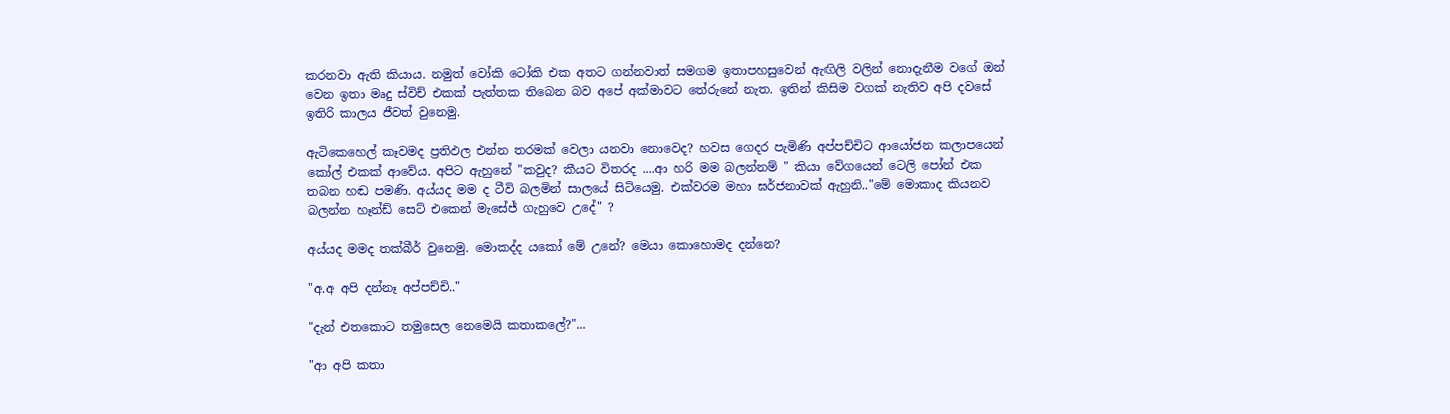කරනවා ඇති කියාය. නමුත් වෝකි ටෝකි එක අතට ගන්නවාත් සමගම ඉතාපහසුවෙන් ඇඟිලි වලින් නොදැනීම වගේ ඔන් වෙන ඉතා මෘදු ස්විච් එකක් පැත්තක තිබෙන බව අපේ අක්මාවට තේරුනේ නැත. ඉතින් කිසිම වගක් නැතිව අපි දවසේ ඉතිරි කාලය ජීවත් වුනෙමු.

ඇටිකෙහෙල් කෑවමද ප්‍රතිඵල එන්න තරමක් වෙලා යනවා නොවෙද? හවස ගෙදර පැමිණි අප්පච්චිට ආයෝජන කලාපයෙන් කෝල් එකක් ආවේය. අපිට ඇහුනේ "කවුද? කීයට විතරද ....ආ හරි මම බලන්නම් " කියා වේගයෙන් ටෙලි පෝන් එක තබන හඬ පමණි. අය්යද මම ද ටීවි බලමින් සාලයේ සිටියෙමු. එක්වරම මහා ඝර්ජනාවක් ඇහුනි.."මේ මොකාද කියනව බලන්න හෑන්ඩ් සෙට් එකෙන් මැසේජ් ගැහුවෙ උදේ" ?

අය්යද මමද තක්බීර් වුනෙමු. මොකද්ද යකෝ මේ උනේ? මෙයා කොහොමද දන්නෙ?

"අ.අ අපි දන්නෑ අප්පච්චි.."

"දැන් එතකොට තමුසෙල නෙමෙයි කතාකලේ?"...

"ආ අපි කතා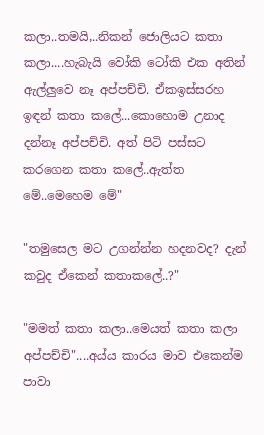කලා..තමයි,..නිකන් ජොලියට කතා කලා....හැබැයි වෝකි ටෝකි එක අතින් ඇල්ලුවෙ නෑ අප්පච්චි. ඒකඉස්සරහ ඉඳන් කතා කලේ...කොහොම උනාද දන්නෑ අප්පච්චි. අත් පිටි පස්සට කරගෙන කතා කලේ..ඇත්ත මේ..මෙහෙම මේ"

"තමුසෙල මට උගන්න්න හදනවද? දැන් කවුද ඒකෙන් කතාකලේ..?"

"මමත් කතා කලා..මෙයත් කතා කලා අප්පච්චි"....අය්ය කාරය මාව එකෙන්ම පාවා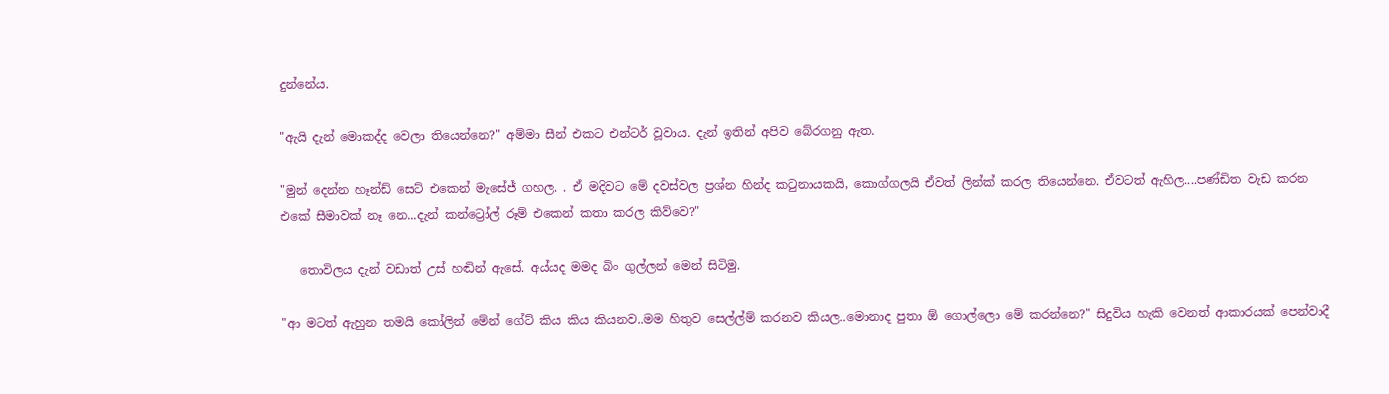දුන්නේය.

"ඇයි දැන් මොකද්ද වෙලා තියෙන්නෙ?" අම්මා සීන් එකට එන්ටර් වූවාය. දැන් ඉතින් අපිව බේරගනු ඇත.

"මුන් දෙන්න හෑන්ඩ් සෙට් එකෙන් මැසේජ් ගහල. . ඒ මදිවට මේ දවස්වල ප්‍රශ්න හින්ද කටුනායකයි, කොග්ගලයි ඒවත් ලින්ක් කරල තියෙන්නෙ. ඒවටත් ඇහිල....පණ්ඩිත වැඩ කරන එකේ සීමාවක් නෑ නෙ...දැන් කන්ට්‍රෝල් රූම් එකෙන් කතා කරල කිව්වෙ?"

   තොවිලය දැන් වඩාත් උස් හඬින් ඇසේ. අය්යද මමද බිං ගුල්ලන් මෙන් සිටිමු.

"ආ මටත් ඇහුන තමයි කෝලින් මේන් ගේට් කිය කිය කියනව..මම හිතුව සෙල්ල්ම් කරනව කියල..මොනාද පුතා ඕ ගොල්ලො මේ කරන්නෙ?" සිදුවිය හැකි වෙනත් ආකාරයක් පෙන්වාදී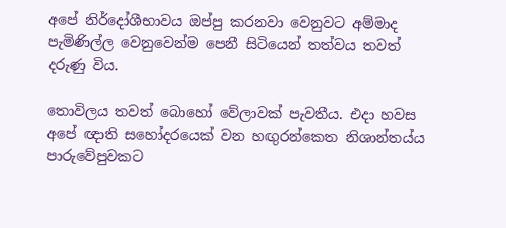අපේ නිර්දෝශීභාවය ඔප්පු කරනවා වෙනුවට අම්මාද පැමිණිල්ල වෙනුවෙන්ම පෙනී සිටියෙන් තත්වය තවත් දරුණු විය.

තොවිලය තවත් බොහෝ වේලාවක් පැවතීය. එදා හවස අපේ ඥාති සහෝදරයෙක් වන හඟුරන්කෙත නිශාන්තය්ය පාරුවේපුවකට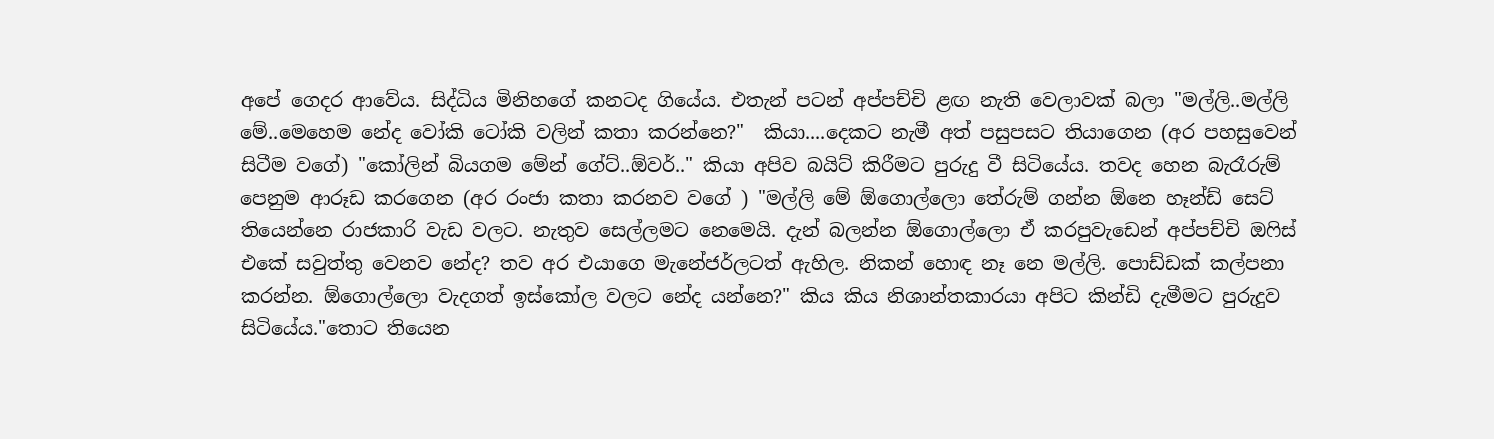අපේ ගෙදර ආවේය. සිද්ධිය මිනිහගේ කනටද ගියේය. එතැන් පටන් අප්පච්චි ළඟ නැති වෙලාවක් බලා "මල්ලි..මල්ලි මේ..මෙහෙම නේද වෝකි ටෝකි වලින් කතා කරන්නෙ?"  කියා....දෙකට නැමී අත් පසුපසට තියාගෙන (අර පහසුවෙන් සිටීම වගේ) "කෝලින් බියගම මේන් ගේට්..ඕවර්.." කියා අපිව බයිට් කිරීමට පුරුදු වී සිටියේය. තවද හෙන බැරෑරුම් පෙනුම ආරූඩ කරගෙන (අර රංජා කතා කරනව වගේ ) "මල්ලි මේ ඕගොල්ලො තේරුම් ගන්න ඕනෙ හෑන්ඩ් සෙට් තියෙන්නෙ රාජකාරි වැඩ වලට. නැතුව සෙල්ලමට නෙමෙයි. දැන් බලන්න ඕගොල්ලො ඒ කරපුවැඩෙන් අප්පච්චි ඔෆිස් එකේ සවුත්තු වෙනව නේද? තව අර එයාගෙ මැනේජර්ලටත් ඇහිල. නිකන් හොඳ නෑ නෙ මල්ලි. පොඩ්ඩක් කල්පනා කරන්න. ඕගොල්ලො වැදගත් ඉස්කෝල වලට නේද යන්නෙ?" කිය කිය නිශාන්තකාරයා අපිට කින්ඩි දැමීමට පුරුදුව සිටියේය."තොට තියෙන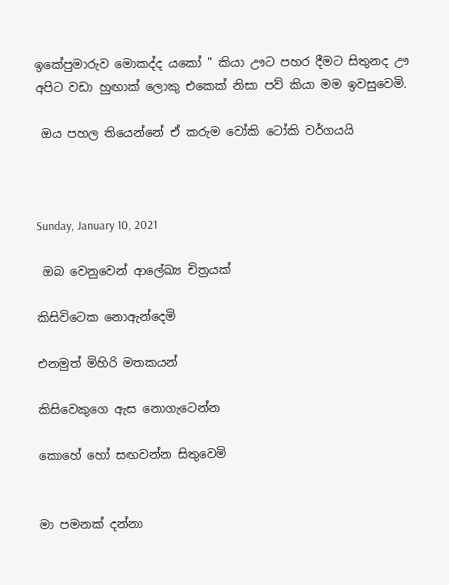ඉකේපුමාරුව මොකද්ද යකෝ " කියා ඌට පහර දීමට සිතුනද ඌ අපිට වඩා හුඟාක් ලොකු එකෙක් නිසා පව් කියා මම ඉවසුවෙමි.

 ඔය පහල තියෙන්නේ ඒ කරුම වෝකි ටෝකි වර්ගයයි



Sunday, January 10, 2021

 ඔබ වෙනුවෙන් ආලේඛ්‍ය චිත්‍රයක්

කිසිවිටෙක නොඇන්දෙමි

එනමුත් මිහිරි මතකයන්

කිසිවෙකුගෙ ඇස නොගැටෙන්න

කොහේ හෝ සඟවන්න සිතුවෙමි


මා පමනක් දන්නා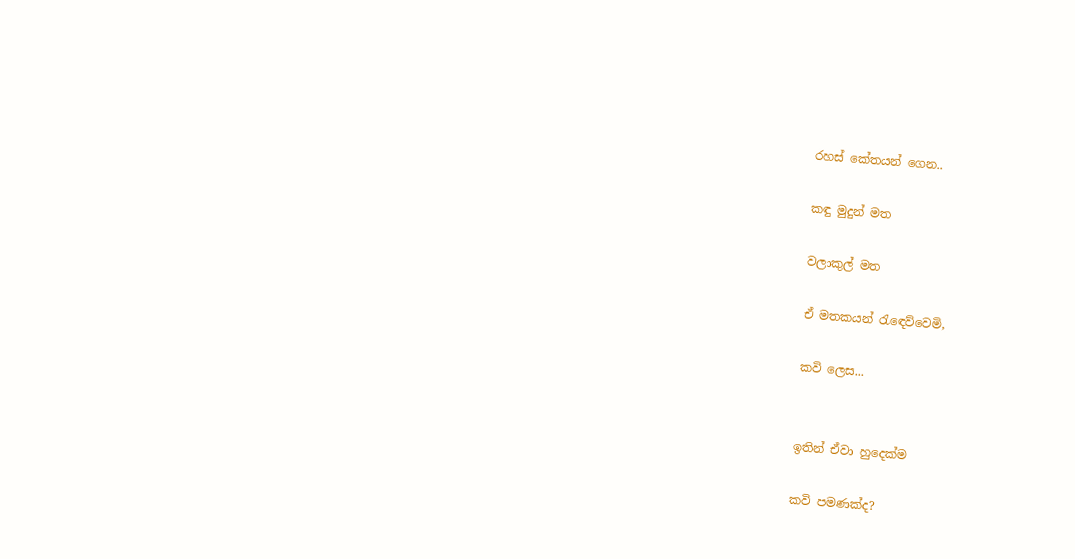රහස් කේතයන් ගෙන..

කඳු මුදුන් මත

වලාකුල් මත

ඒ මතකයන් රැඳෙව්වෙමි,

කවි ලෙස...


ඉතින් ඒවා හුදෙක්ම

කවි පමණක්ද?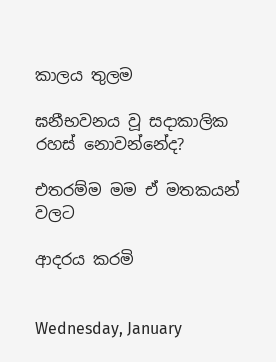කාලය තුලම

ඝනීභවනය වූ සදාකාලික රහස් නොවන්නේද?

එතරම්ම මම ඒ මතකයන් වලට

ආදරය කරමි


Wednesday, January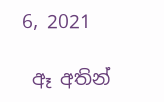6, 2021

 ඈ අතින්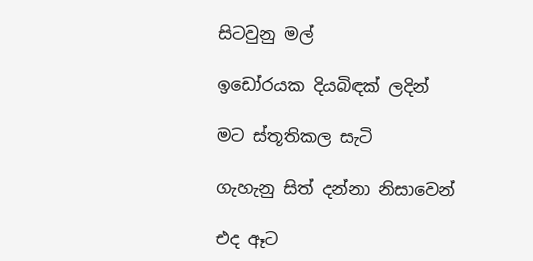සිටවුනු මල්

ඉඩෝරයක දියබිඳක් ලදින්

මට ස්තූතිකල සැටි

ගැහැනු සිත් දන්නා නිසාවෙන්

එද ඈට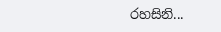රහසිනි...